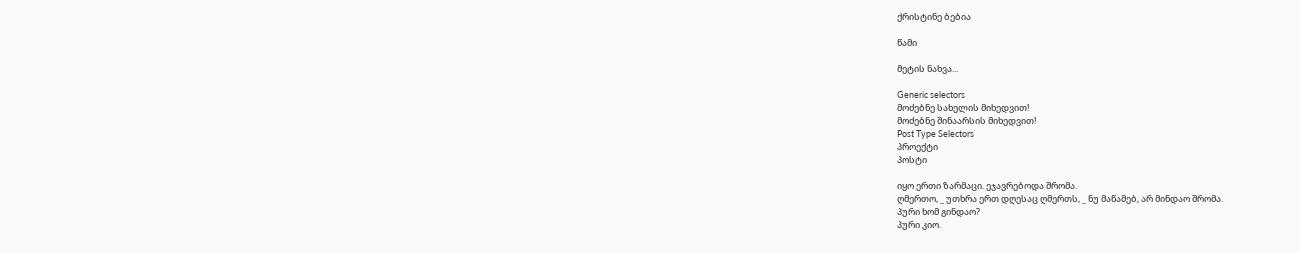ქრისტინე ბებია

წამი

მეტის ნახვა...

Generic selectors
მოძებნე სახელის მიხედვით!
მოძებნე შინაარსის მიხედვით!
Post Type Selectors
პროექტი
პოსტი

იყო ერთი ზარმაცი. ეჯავრებოდა შრომა.
ღმერთო, _ უთხრა ერთ დღესაც ღმერთს, _ ნუ მაწამებ, არ მინდაო შრომა.
პური ხომ გინდაო?
პური კიო.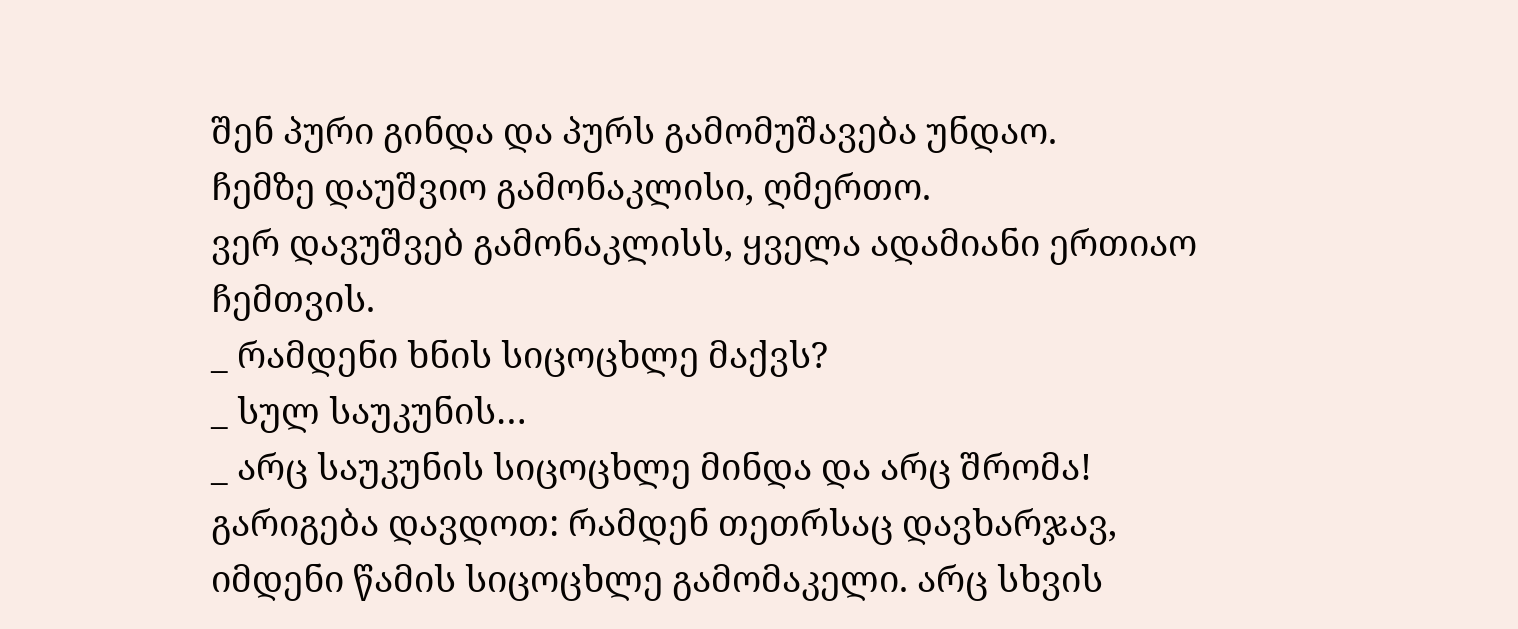შენ პური გინდა და პურს გამომუშავება უნდაო.
ჩემზე დაუშვიო გამონაკლისი, ღმერთო.
ვერ დავუშვებ გამონაკლისს, ყველა ადამიანი ერთიაო ჩემთვის.
_ რამდენი ხნის სიცოცხლე მაქვს?
_ სულ საუკუნის…
_ არც საუკუნის სიცოცხლე მინდა და არც შრომა! გარიგება დავდოთ: რამდენ თეთრსაც დავხარჯავ, იმდენი წამის სიცოცხლე გამომაკელი. არც სხვის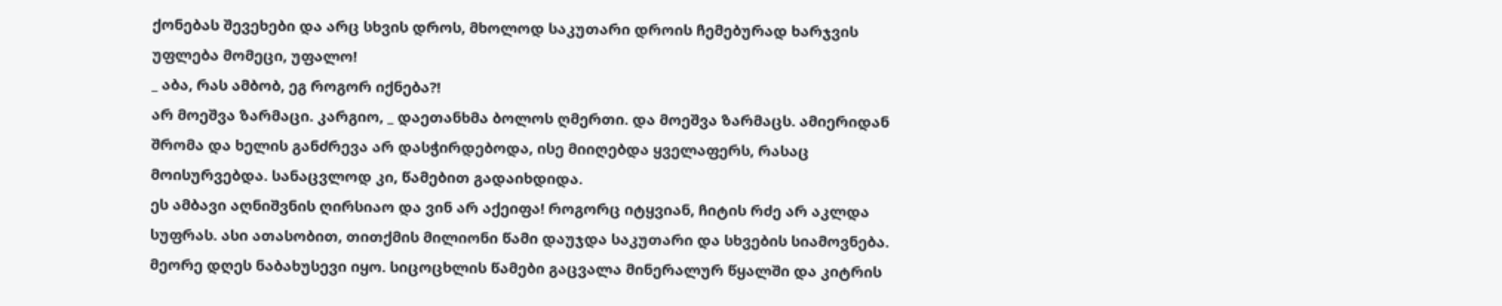ქონებას შევეხები და არც სხვის დროს, მხოლოდ საკუთარი დროის ჩემებურად ხარჯვის უფლება მომეცი, უფალო!
_ აბა, რას ამბობ, ეგ როგორ იქნება?!
არ მოეშვა ზარმაცი. კარგიო, _ დაეთანხმა ბოლოს ღმერთი. და მოეშვა ზარმაცს. ამიერიდან შრომა და ხელის განძრევა არ დასჭირდებოდა, ისე მიიღებდა ყველაფერს, რასაც მოისურვებდა. სანაცვლოდ კი, წამებით გადაიხდიდა.
ეს ამბავი აღნიშვნის ღირსიაო და ვინ არ აქეიფა! როგორც იტყვიან, ჩიტის რძე არ აკლდა სუფრას. ასი ათასობით, თითქმის მილიონი წამი დაუჯდა საკუთარი და სხვების სიამოვნება. მეორე დღეს ნაბახუსევი იყო. სიცოცხლის წამები გაცვალა მინერალურ წყალში და კიტრის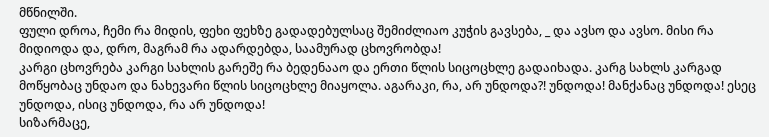მწნილში.
ფული დროა, ჩემი რა მიდის, ფეხი ფეხზე გადადებულსაც შემიძლიაო კუჭის გავსება, _ და ავსო და ავსო. მისი რა მიდიოდა და, დრო, მაგრამ რა ადარდებდა, საამურად ცხოვრობდა!
კარგი ცხოვრება კარგი სახლის გარეშე რა ბედენააო და ერთი წლის სიცოცხლე გადაიხადა. კარგ სახლს კარგად მოწყობაც უნდაო და ნახევარი წლის სიცოცხლე მიაყოლა. აგარაკი, რა, არ უნდოდა?! უნდოდა! მანქანაც უნდოდა! ესეც უნდოდა, ისიც უნდოდა, რა არ უნდოდა!
სიზარმაცე,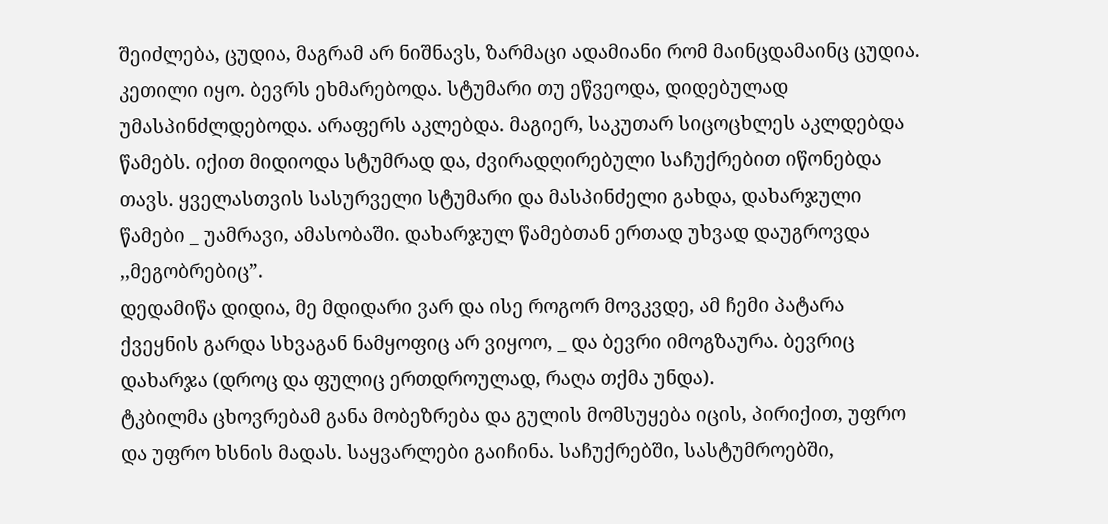შეიძლება, ცუდია, მაგრამ არ ნიშნავს, ზარმაცი ადამიანი რომ მაინცდამაინც ცუდია. კეთილი იყო. ბევრს ეხმარებოდა. სტუმარი თუ ეწვეოდა, დიდებულად უმასპინძლდებოდა. არაფერს აკლებდა. მაგიერ, საკუთარ სიცოცხლეს აკლდებდა წამებს. იქით მიდიოდა სტუმრად და, ძვირადღირებული საჩუქრებით იწონებდა თავს. ყველასთვის სასურველი სტუმარი და მასპინძელი გახდა, დახარჯული წამები _ უამრავი, ამასობაში. დახარჯულ წამებთან ერთად უხვად დაუგროვდა ,,მეგობრებიც”.
დედამიწა დიდია, მე მდიდარი ვარ და ისე როგორ მოვკვდე, ამ ჩემი პატარა ქვეყნის გარდა სხვაგან ნამყოფიც არ ვიყოო, _ და ბევრი იმოგზაურა. ბევრიც დახარჯა (დროც და ფულიც ერთდროულად, რაღა თქმა უნდა).
ტკბილმა ცხოვრებამ განა მობეზრება და გულის მომსუყება იცის, პირიქით, უფრო და უფრო ხსნის მადას. საყვარლები გაიჩინა. საჩუქრებში, სასტუმროებში,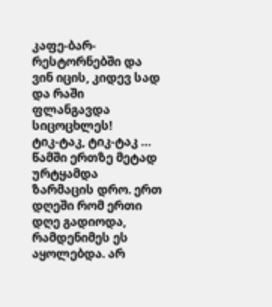კაფე-ბარ-რესტორნებში და ვინ იცის, კიდევ სად და რაში ფლანგავდა სიცოცხლეს!
ტიკ-ტაკ, ტიკ-ტაკ … წამში ერთზე მეტად ურტყამდა ზარმაცის დრო. ერთ დღეში რომ ერთი დღე გადიოდა, რამდენიმეს ეს აყოლებდა. არ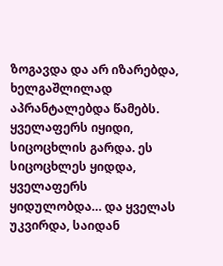ზოგავდა და არ იზარებდა, ხელგაშლილად აპრანტალებდა წამებს. ყველაფერს იყიდი, სიცოცხლის გარდა. ეს სიცოცხლეს ყიდდა, ყველაფერს ყიდულობდა… და ყველას უკვირდა, საიდან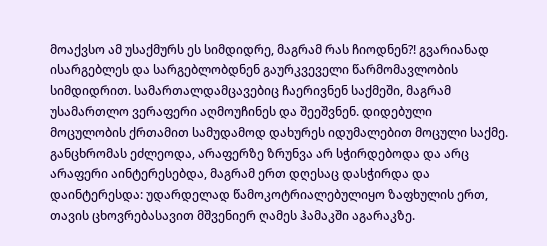მოაქვსო ამ უსაქმურს ეს სიმდიდრე, მაგრამ რას ჩიოდნენ?! გვარიანად ისარგებლეს და სარგებლობდნენ გაურკვეველი წარმომავლობის სიმდიდრით. სამართალდამცავებიც ჩაერივნენ საქმეში, მაგრამ უსამართლო ვერაფერი აღმოუჩინეს და შეეშვნენ. დიდებული მოცულობის ქრთამით სამუდამოდ დახურეს იდუმალებით მოცული საქმე.
განცხრომას ეძლეოდა, არაფერზე ზრუნვა არ სჭირდებოდა და არც არაფერი აინტერესებდა, მაგრამ ერთ დღესაც დასჭირდა და დაინტერესდა: უდარდელად წამოკოტრიალებულიყო ზაფხულის ერთ, თავის ცხოვრებასავით მშვენიერ ღამეს ჰამაკში აგარაკზე.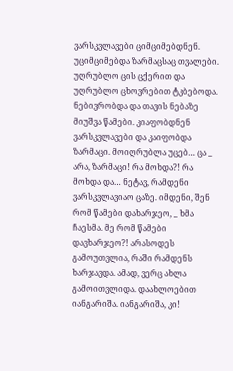ვარსკვლავები ციმციმებდნენ. უციმციმებდა ზარმაცსაც თვალები. უღრუბლო ცის ცქერით და უღრუბლო ცხოვრებით ტკბებოდა. ნებივრობდა და თავის ნებაზე მიუშვა წამები. კიაფობდნენ ვარსკვლავები და კაიფობდა ზარმაცი. მოიღრუბლა უცებ… ცა _ არა, ზარმაცი! რა მოხდა?! რა მოხდა და… ნეტავ, რამდენი ვარსკვლავიაო ცაზე. იმდენი, შენ რომ წამები დახარჯეო, _ ხმა ჩაესმა. მე რომ წამები დავხარჯეო?! არასოდეს გამოუთვლია, რაში რამდენს ხარჯავდა. ამად, ვერც ახლა გამოითვლიდა. დაახლოებით იანგარიშა. იანგარიშა, კი!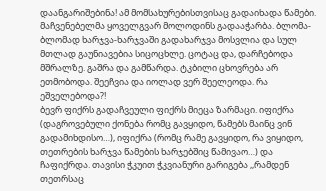დაანგარიშებინა! ამ მომსახურებისთვისაც გადაიხადა წამები. მაჩვენებელმა ყოველგვარ მოლოდინს გადააჭარბა. ბლომა-ბლომად ხარჯვა-ხარჯვაში გადახარჯვა მოსვლია და სულ მთლად გაუნიავებია სიცოცხლე. ცოტაც და, დარჩებოდა მშრალზე. გაშრა და გამწარდა. ტკბილი ცხოვრება არ ეთმობოდა. შეეჩვია და იოლად ვერ შეელეოდა. რა ეშველებოდა?!
ბევრ ფიქრს გადაჩვეული ფიქრს მიეცა ზარმაცი. იფიქრა (დაგროვებული ქონება რომც გავყიდო, წამებს მაინც ვინ გადამიხდისო…), იფიქრა (რომც რამე გავყიდო, რა ვიყიდო, თეთრების ხარჯვა წამების ხარჯებშიც წამივაო…) და ჩაფიქრდა. თავისი ჭკუით ჭკვიანური გარიგება ,,რამდენ თეთრსაც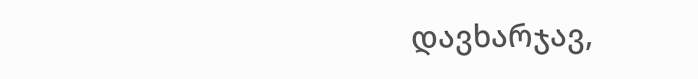დავხარჯავ,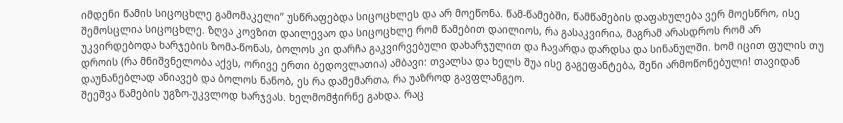იმდენი წამის სიცოცხლე გამომაკელი’’ უსწრაფებდა სიცოცხლეს და არ მოეწონა. წამ-წამებში, წამწამების დაფახულება ვერ მოესწრო, ისე შემოსცლია სიცოცხლე. ზღვა კოვზით დაილევაო და სიცოცხლე რომ წამებით დაილიოს, რა გასაკვირია, მაგრამ არასდროს რომ არ უკვირდებოდა ხარჯების ზომა-წონას, ბოლოს კი დარჩა გაკვირვებული დახარჯულით და ჩავარდა დარდსა და სინანულში. ხომ იცით ფულის თუ დროის (რა მნიშვნელობა აქვს, ორივე ერთი ბედოვლათია) ამბავი: თვალსა და ხელს შუა ისე გაგეფანტება, შენი არმოწონებული! თავიდან დაუნანებლად ანიავებ და ბოლოს ნანობ, ეს რა დამემართა, რა უაზროდ გავფლანგეო.
შეეშვა წამების უგზო-უკვლოდ ხარჯვას. ხელმომჭირნე გახდა. რაც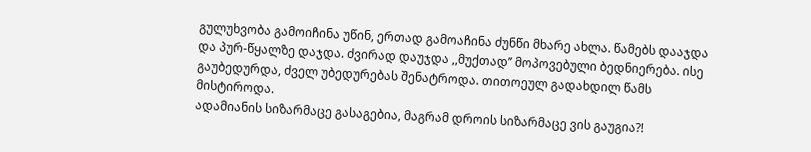გულუხვობა გამოიჩინა უწინ, ერთად გამოაჩინა ძუნწი მხარე ახლა. წამებს დააჯდა და პურ-წყალზე დაჯდა. ძვირად დაუჯდა ,,მუქთად’’ მოპოვებული ბედნიერება. ისე გაუბედურდა, ძველ უბედურებას შენატროდა. თითოეულ გადახდილ წამს მისტიროდა.
ადამიანის სიზარმაცე გასაგებია, მაგრამ დროის სიზარმაცე ვის გაუგია?!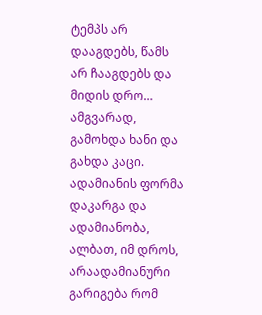ტემპს არ დააგდებს, წამს არ ჩააგდებს და მიდის დრო… ამგვარად, გამოხდა ხანი და გახდა კაცი. ადამიანის ფორმა დაკარგა და ადამიანობა, ალბათ, იმ დროს, არაადამიანური გარიგება რომ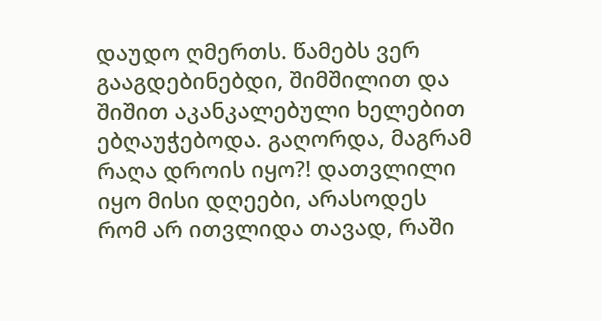დაუდო ღმერთს. წამებს ვერ გააგდებინებდი, შიმშილით და შიშით აკანკალებული ხელებით ებღაუჭებოდა. გაღორდა, მაგრამ რაღა დროის იყო?! დათვლილი იყო მისი დღეები, არასოდეს რომ არ ითვლიდა თავად, რაში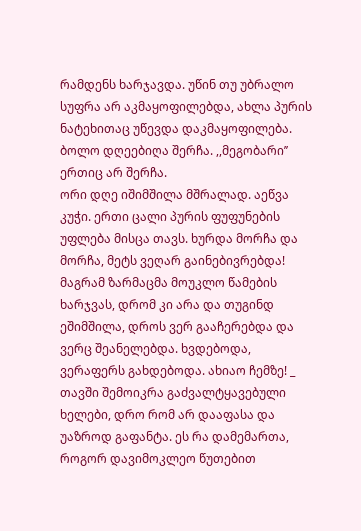რამდენს ხარჯავდა. უწინ თუ უბრალო სუფრა არ აკმაყოფილებდა, ახლა პურის ნატეხითაც უწევდა დაკმაყოფილება.
ბოლო დღეებიღა შერჩა. ,,მეგობარი’’ ერთიც არ შერჩა.
ორი დღე იშიმშილა მშრალად. აეწვა კუჭი. ერთი ცალი პურის ფუფუნების უფლება მისცა თავს. ხურდა მორჩა და მორჩა, მეტს ვეღარ გაინებივრებდა! მაგრამ ზარმაცმა მოუკლო წამების ხარჯვას, დრომ კი არა და თუგინდ ეშიმშილა, დროს ვერ გააჩერებდა და ვერც შეანელებდა. ხვდებოდა, ვერაფერს გახდებოდა. ახიაო ჩემზე! _ თავში შემოიკრა გაძვალტყავებული ხელები, დრო რომ არ დააფასა და უაზროდ გაფანტა. ეს რა დამემართა, როგორ დავიმოკლეო წუთებით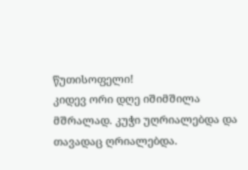წუთისოფელი!
კიდევ ორი დღე იშიმშილა მშრალად. კუჭი უღრიალებდა და თავადაც ღრიალებდა.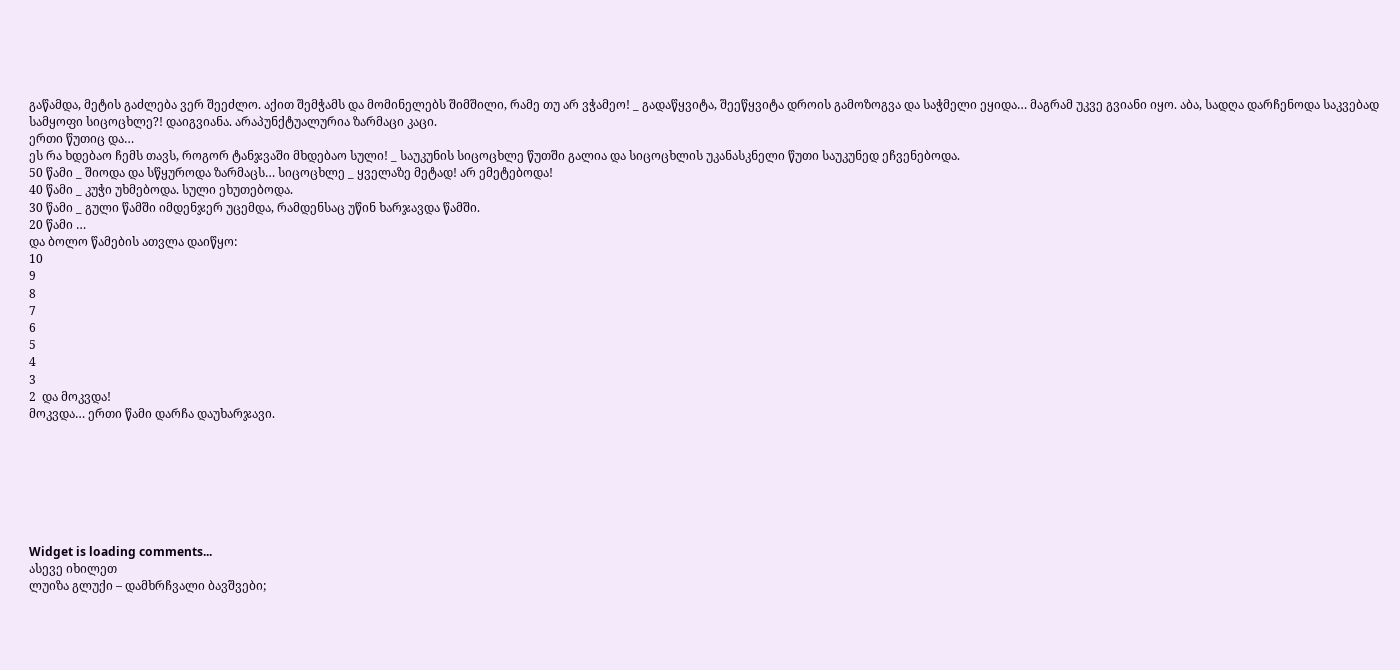გაწამდა, მეტის გაძლება ვერ შეეძლო. აქით შემჭამს და მომინელებს შიმშილი, რამე თუ არ ვჭამეო! _ გადაწყვიტა, შეეწყვიტა დროის გამოზოგვა და საჭმელი ეყიდა… მაგრამ უკვე გვიანი იყო. აბა, სადღა დარჩენოდა საკვებად სამყოფი სიცოცხლე?! დაიგვიანა. არაპუნქტუალურია ზარმაცი კაცი.
ერთი წუთიც და…
ეს რა ხდებაო ჩემს თავს, როგორ ტანჯვაში მხდებაო სული! _ საუკუნის სიცოცხლე წუთში გალია და სიცოცხლის უკანასკნელი წუთი საუკუნედ ეჩვენებოდა.
50 წამი _ შიოდა და სწყუროდა ზარმაცს… სიცოცხლე _ ყველაზე მეტად! არ ემეტებოდა!
40 წამი _ კუჭი უხმებოდა. სული ეხუთებოდა.
30 წამი _ გული წამში იმდენჯერ უცემდა, რამდენსაც უწინ ხარჯავდა წამში.
20 წამი …
და ბოლო წამების ათვლა დაიწყო:
10
9
8
7
6
5
4
3
2  და მოკვდა!
მოკვდა… ერთი წამი დარჩა დაუხარჯავი.







Widget is loading comments...
ასევე იხილეთ
ლუიზა გლუქი – დამხრჩვალი ბავშვები;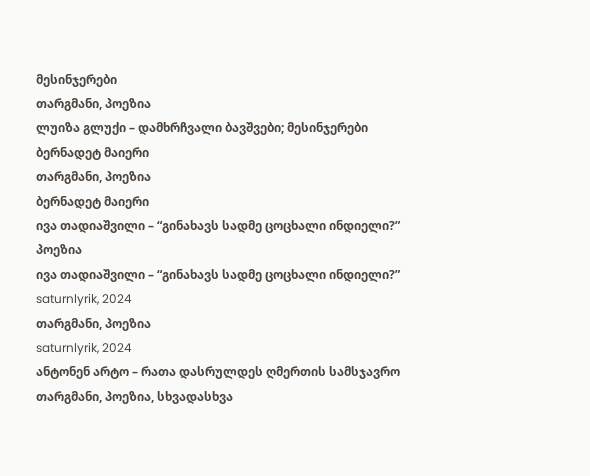მესინჯერები
თარგმანი, პოეზია
ლუიზა გლუქი – დამხრჩვალი ბავშვები; მესინჯერები
ბერნადეტ მაიერი
თარგმანი, პოეზია
ბერნადეტ მაიერი
ივა თადიაშვილი – “გინახავს სადმე ცოცხალი ინდიელი?”
პოეზია
ივა თადიაშვილი – “გინახავს სადმე ცოცხალი ინდიელი?”
saturnlyrik, 2024
თარგმანი, პოეზია
saturnlyrik, 2024
ანტონენ არტო – რათა დასრულდეს ღმერთის სამსჯავრო
თარგმანი, პოეზია, სხვადასხვა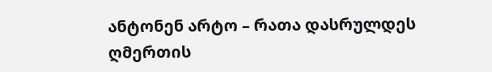ანტონენ არტო – რათა დასრულდეს ღმერთის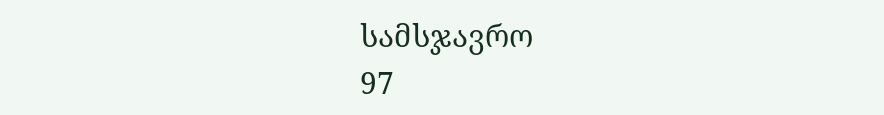სამსჯავრო
97